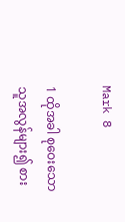Mark 8

1 ထိုအခါ စုဝေးသောသူအလွန်များ၍ စား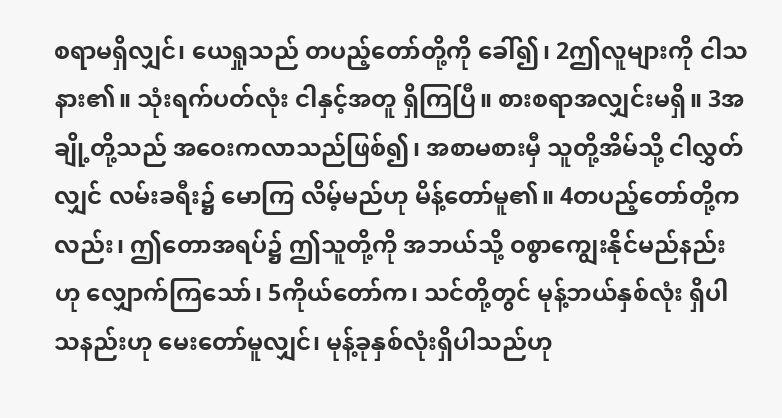စရာမရှိလျှင်၊ ယေရှုသည် တပည့်တော်တို့ကို ခေါ်၍၊ 2ဤလူများကို ငါသနား၏။ သုံးရက်ပတ်လုံး ငါနှင့်အတူ ရှိကြပြီ။ စားစရာအလျှင်းမရှိ။ 3အချို့တို့သည် အဝေးကလာသည်ဖြစ်၍၊ အစာမစားမှီ သူတို့အိမ်သို့ ငါလွှတ်လျှင် လမ်းခရီး၌ မောကြ လိမ့်မည်ဟု မိန့်တော်မူ၏။ 4တပည့်တော်တို့ကလည်း၊ ဤတောအရပ်၌ ဤသူတို့ကို အဘယ်သို့ ဝစွာကျွေးနိုင်မည်နည်းဟု လျှောက်ကြသော်၊ 5ကိုယ်တော်က၊ သင်တို့တွင် မုန့်ဘယ်နှစ်လုံး ရှိပါသနည်းဟု မေးတော်မူလျှင်၊ မုန့်ခုနှစ်လုံးရှိပါသည်ဟု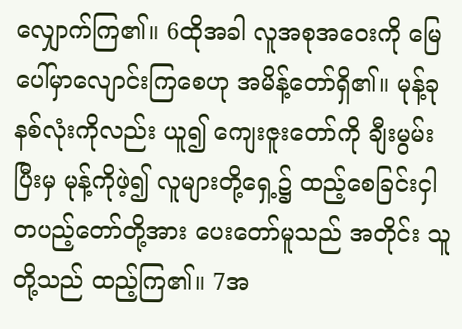လျှောက်ကြ၏။ 6ထိုအခါ လူအစုအဝေးကို မြေပေါ်မှာလျောင်းကြစေဟု အမိန့်တော်ရှိ၏။ မုန့်ခုနစ်လုံးကိုလည်း ယူ၍ ကျေးဇူးတော်ကို ချီးမွမ်းပြီးမှ မုန့်ကိုဖဲ့၍ လူများတို့ရှေ့၌ ထည့်စေခြင်းငှါ တပည့်တော်တို့အား ပေးတော်မူသည် အတိုင်း သူတို့သည် ထည့်ကြ၏။ 7အ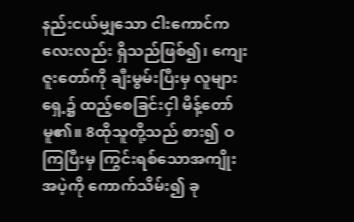နည်းငယ်မျှသော ငါးကောင်ကလေးလည်း ရှိသည်ဖြစ်၍၊ ကျေးဇူးတော်ကို ချီးမွမ်းပြီးမှ လူများရှေ့၌ ထည့်စေခြင်းငှါ မိန့်တော်မူ၏။ 8ထိုသူတို့သည် စား၍ ဝကြပြီးမှ ကြွင်းရစ်သောအကျိုးအပဲ့ကို ကောက်သိမ်း၍ ခု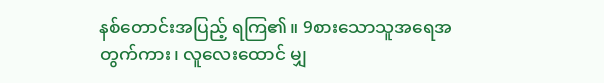နစ်တောင်းအပြည့် ရကြ၏။ 9စားသောသူအရေအတွက်ကား၊ လူလေးထောင် မျှ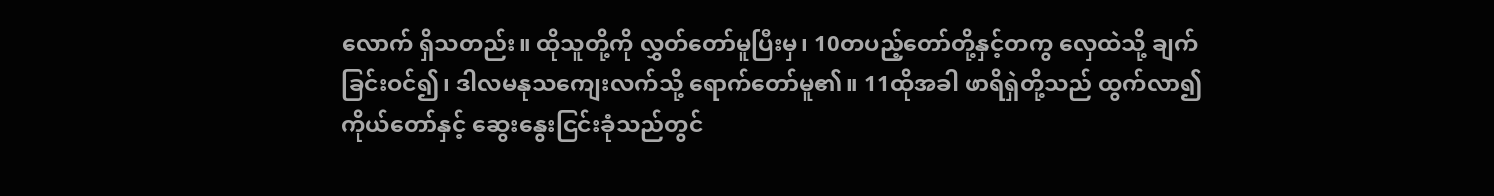လောက် ရှိသတည်း။ ထိုသူတို့ကို လွှတ်တော်မူပြီးမှ၊ 10တပည့်တော်တို့နှင့်တကွ လှေထဲသို့ ချက်ခြင်းဝင်၍၊ ဒါလမနုသကျေးလက်သို့ ရောက်တော်မူ၏။ 11ထိုအခါ ဖာရိရှဲတို့သည် ထွက်လာ၍ ကိုယ်တော်နှင့် ဆွေးနွေးငြင်းခုံသည်တွင်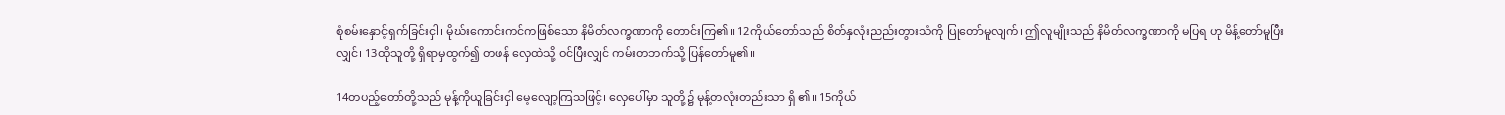စုံစမ်းနှောင့်ရှက်ခြင်းငှါ၊ မိုဃ်းကောင်းကင်ကဖြစ်သော နိမိတ်လက္ခဏာကို တောင်းကြ၏။ 12ကိုယ်တော်သည် စိတ်နှလုံးညည်းတွားသံကို ပြုတော်မူလျက်၊ ဤလူမျိုးသည် နိမိတ်လက္ခဏာကို မပြရ ဟု မိန့်တော်မူပြီးလျှင်၊ 13ထိုသူတို့ ရှိရာမှထွက်၍ တဖန် လှေထဲသို့ ဝင်ပြီးလျှင် ကမ်းတဘက်သို့ ပြန်တော်မူ၏။

14တပည့်တော်တို့သည် မုန့်ကိုယူခြင်းငှါ မေ့လျော့ကြသဖြင့်၊ လှေပေါ်မှာ သူတို့၌ မုန့်တလုံးတည်းသာ ရှိ ၏။ 15ကိုယ်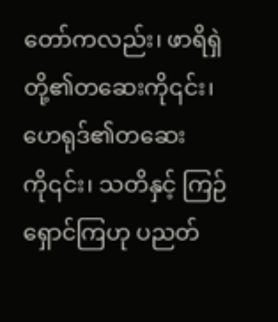တော်ကလည်း၊ ဖာရိရှဲတို့၏တဆေးကို၎င်း၊ ဟေရုဒ်၏တဆေးကို၎င်း၊ သတိနှင့် ကြဉ်ရှောင်ကြဟု ပညတ်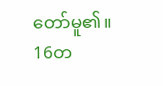တော်မူ၏။ 16တ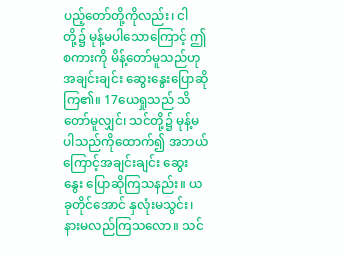ပည့်တော်တို့ကိုလည်း၊ ငါတို့၌ မုန့်မပါသောကြောင့် ဤစကားကို မိန့်တော်မူသည်ဟု အချင်းချင်း ဆွေးနွေးပြောဆိုကြ၏။ 17ယေရှုသည် သိတော်မူလျှင်၊ သင်တို့၌ မုန့်မပါသည်ကိုထောက်၍ အဘယ်ကြောင့်အချင်းချင်း ဆွေး နွေး ပြောဆိုကြသနည်း။ ယခုတိုင်အောင် နှလုံးမသွင်း၊ နားမလည်ကြသလော။ သင်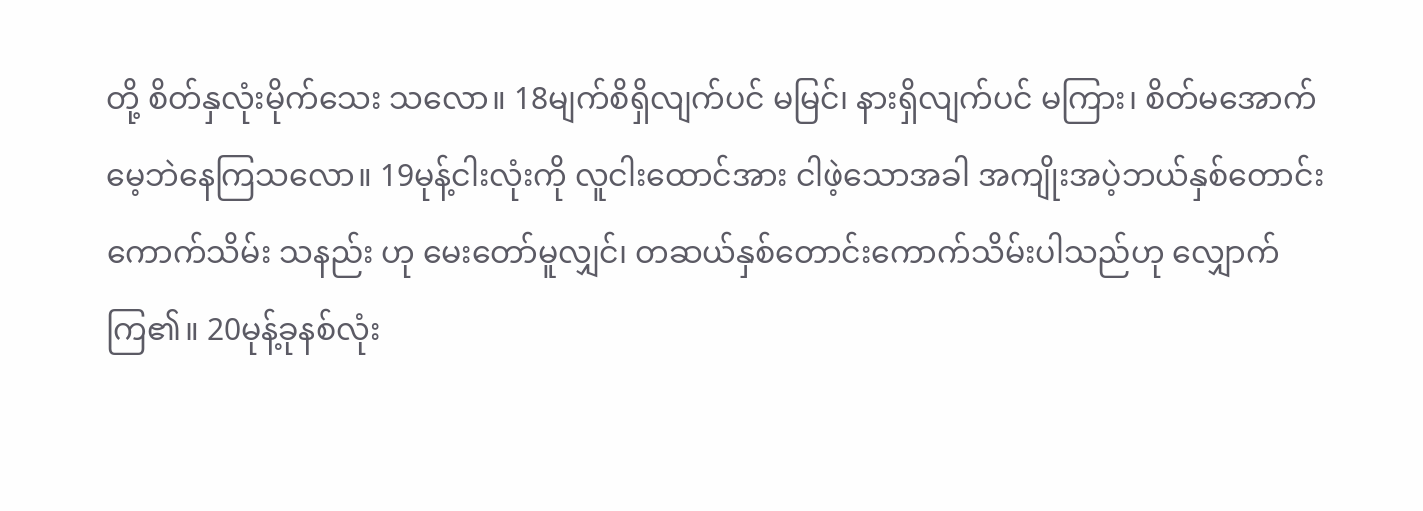တို့ စိတ်နှလုံးမိုက်သေး သလော။ 18မျက်စိရှိလျက်ပင် မမြင်၊ နားရှိလျက်ပင် မကြား၊ စိတ်မအောက်မေ့ဘဲနေကြသလော။ 19မုန့်ငါးလုံးကို လူငါးထောင်အား ငါဖဲ့သောအခါ အကျိုးအပဲ့ဘယ်နှစ်တောင်း ကောက်သိမ်း သနည်း ဟု မေးတော်မူလျှင်၊ တဆယ်နှစ်တောင်းကောက်သိမ်းပါသည်ဟု လျှောက်ကြ၏။ 20မုန့်ခုနစ်လုံး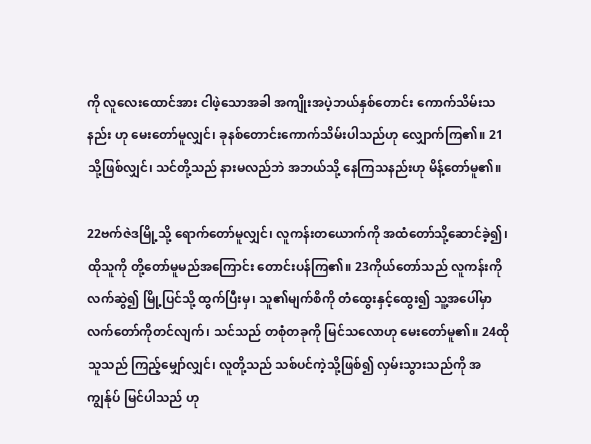ကို လူလေးထောင်အား ငါဖဲ့သောအခါ အကျိုးအပဲ့ဘယ်နှစ်တောင်း ကောက်သိမ်းသနည်း ဟု မေးတော်မူလျှင်၊ ခုနစ်တောင်းကောက်သိမ်းပါသည်ဟု လျှောက်ကြ၏။ 21သို့ဖြစ်လျှင်၊ သင်တို့သည် နားမလည်ဘဲ အဘယ်သို့ နေကြသနည်းဟု မိန့်တော်မူ၏။

22ဗက်ဇဲဒမြို့သို့ ရောက်တော်မူလျှင်၊ လူကန်းတယောက်ကို အထံတော်သို့ဆောင်ခဲ့၍၊ ထိုသူကို တို့တော်မူမည်အကြောင်း တောင်းပန်ကြ၏။ 23ကိုယ်တော်သည် လူကန်းကိုလက်ဆွဲ၍ မြို့ပြင်သို့ ထွက်ပြီးမှ၊ သူ၏မျက်စိကို တံထွေးနှင့်ထွေး၍ သူ့အပေါ်မှာ လက်တော်ကိုတင်လျက်၊ သင်သည် တစုံတခုကို မြင်သလောဟု မေးတော်မူ၏။ 24ထိုသူသည် ကြည့်မျှော်လျှင်၊ လူတို့သည် သစ်ပင်ကဲ့သို့ဖြစ်၍ လှမ်းသွားသည်ကို အကျွန်ုပ် မြင်ပါသည် ဟု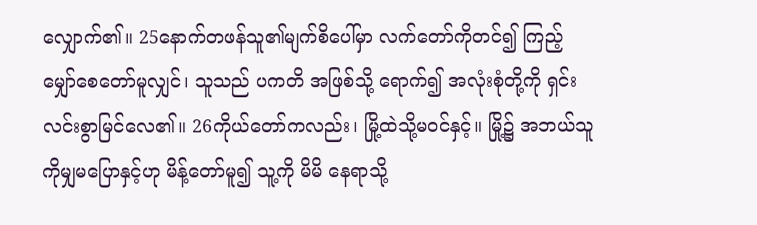လျှောက်၏။ 25နောက်တဖန်သူ၏မျက်စိပေါ်မှာ လက်တော်ကိုတင်၍ ကြည့်မျှော်စေတော်မူလျှင်၊ သူသည် ပကတိ အဖြစ်သို့ ရောက်၍ အလုံးစုံတို့ကို ရှင်းလင်းစွာမြင်လေ၏။ 26ကိုယ်တော်ကလည်း၊ မြို့ထဲသို့မဝင်နှင့်။ မြို့၌ အဘယ်သူကိုမျှမပြောနှင့်ဟု မိန့်တော်မူ၍ သူ့ကို မိမိ နေရာသို့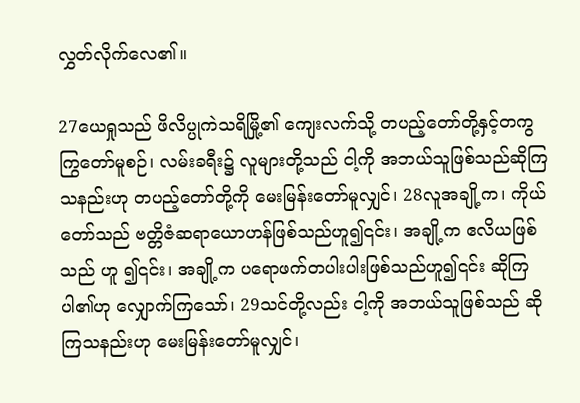လွှတ်လိုက်လေ၏။

27ယေရှုသည် ဖိလိပ္ပုကဲသရိမြို့၏ ကျေးလက်သို့ တပည့်တော်တို့နှင့်တကွ ကြွတော်မူစဉ်၊ လမ်းခရီး၌ လူများတို့သည် ငါ့ကို အဘယ်သူဖြစ်သည်ဆိုကြသနည်းဟု တပည့်တော်တို့ကို မေးမြန်းတော်မူလျှင်၊ 28လူအချို့က၊ ကိုယ်တော်သည် ဗတ္တိဇံဆရာယောဟန်ဖြစ်သည်ဟူ၍၎င်း၊ အချို့က ဧလိယဖြစ်သည် ဟူ ၍၎င်း၊ အချို့က ပရောဖက်တပါးပါးဖြစ်သည်ဟူ၍၎င်း ဆိုကြပါ၏ဟု လျှောက်ကြသော်၊ 29သင်တို့လည်း ငါ့ကို အဘယ်သူဖြစ်သည် ဆိုကြသနည်းဟု မေးမြန်းတော်မူလျှင်၊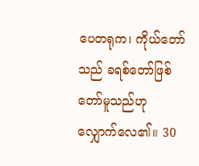ပေတရုက၊ ကိုယ်တော်သည် ခရစ်တော်ဖြစ်တော်မူသည်ဟု လျှောက်လေ၏။ 30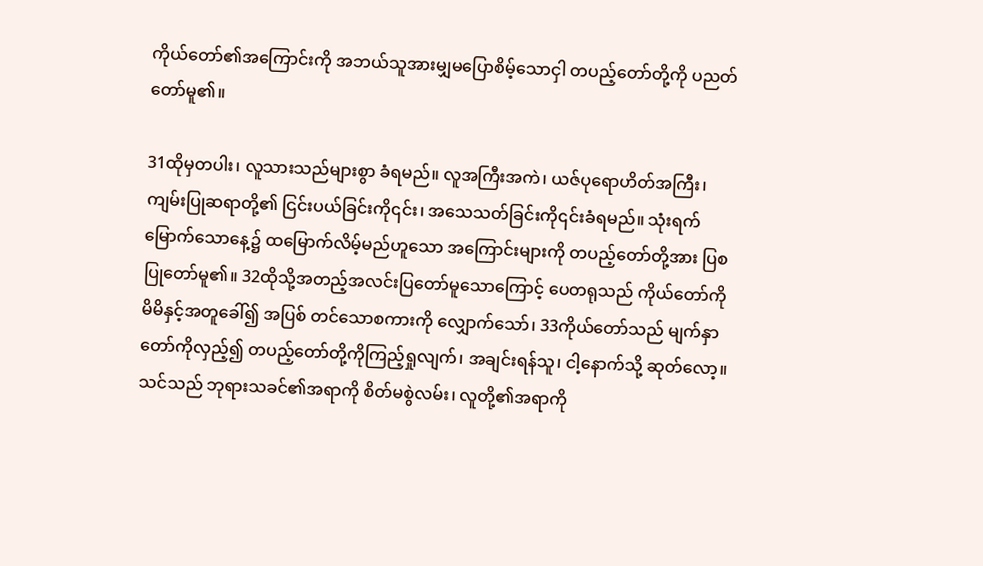ကိုယ်တော်၏အကြောင်းကို အဘယ်သူအားမျှမပြောစိမ့်သောငှါ တပည့်တော်တို့ကို ပညတ်တော်မူ၏။

31ထိုမှတပါး၊ လူသားသည်များစွာ ခံရမည်။ လူအကြီးအကဲ၊ ယဇ်ပုရောဟိတ်အကြီး၊ ကျမ်းပြုဆရာတို့၏ ငြင်းပယ်ခြင်းကို၎င်း၊ အသေသတ်ခြင်းကို၎င်းခံရမည်။ သုံးရက်မြောက်သောနေ့၌ ထမြောက်လိမ့်မည်ဟူသော အကြောင်းများကို တပည့်တော်တို့အား ပြစပြုတော်မူ၏။ 32ထိုသို့အတည့်အလင်းပြတော်မူသောကြောင့် ပေတရုသည် ကိုယ်တော်ကို မိမိနှင့်အတူခေါ်၍ အပြစ် တင်သောစကားကို လျှောက်သော်၊ 33ကိုယ်တော်သည် မျက်နှာတော်ကိုလှည့်၍ တပည့်တော်တို့ကိုကြည့်ရှုလျက်၊ အချင်းရန်သူ၊ ငါ့နောက်သို့ ဆုတ်လော့။ သင်သည် ဘုရားသခင်၏အရာကို စိတ်မစွဲလမ်း၊ လူတို့၏အရာကို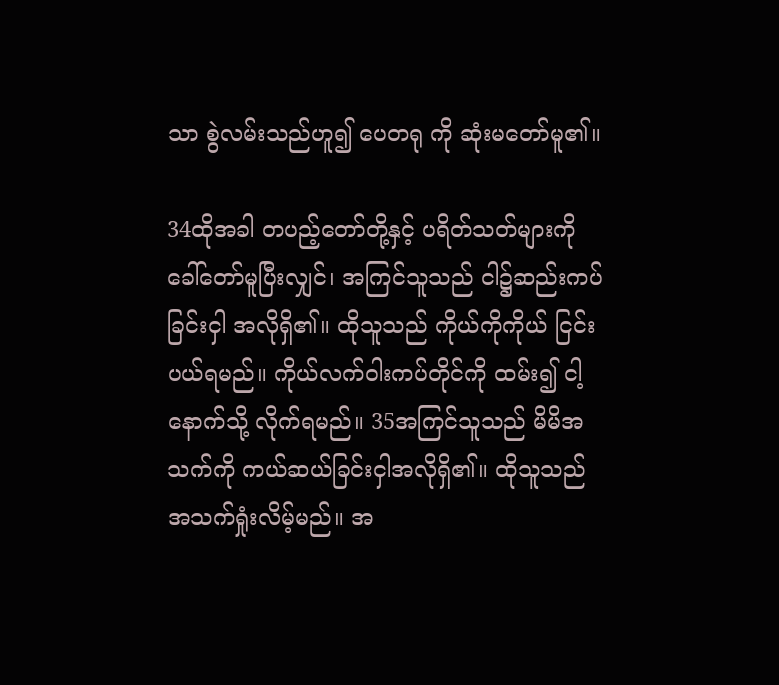သာ စွဲလမ်းသည်ဟူ၍ ပေတရု ကို ဆုံးမတော်မူ၏။

34ထိုအခါ တပည့်တော်တို့နှင့် ပရိတ်သတ်များကို ခေါ်တော်မူပြီးလျှင်၊ အကြင်သူသည် ငါ၌ဆည်းကပ် ခြင်းငှါ အလိုရှိ၏။ ထိုသူသည် ကိုယ်ကိုကိုယ် ငြင်းပယ်ရမည်။ ကိုယ်လက်ဝါးကပ်တိုင်ကို ထမ်း၍ ငါ့နောက်သို့ လိုက်ရမည်။ 35အကြင်သူသည် မိမိအသက်ကို ကယ်ဆယ်ခြင်းငှါအလိုရှိ၏။ ထိုသူသည် အသက်ရှုံးလိမ့်မည်။ အ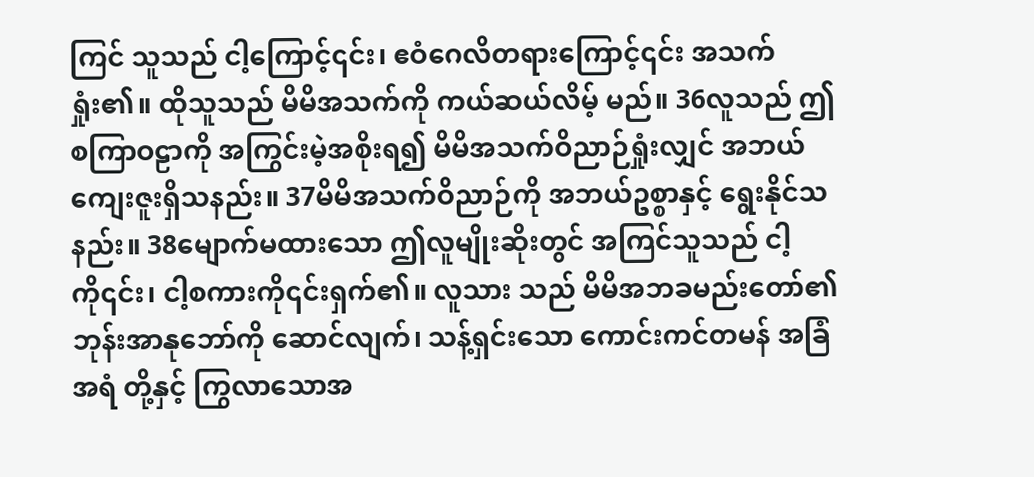ကြင် သူသည် ငါ့ကြောင့်၎င်း၊ ဧဝံဂေလိတရားကြောင့်၎င်း အသက်ရှုံး၏။ ထိုသူသည် မိမိအသက်ကို ကယ်ဆယ်လိမ့် မည်။ 36လူသည် ဤစကြာဝဠာကို အကြွင်းမဲ့အစိုးရ၍ မိမိအသက်ဝိညာဉ်ရှုံးလျှင် အဘယ်ကျေးဇူးရှိသနည်း။ 37မိမိအသက်ဝိညာဉ်ကို အဘယ်ဥစ္စာနှင့် ရွေးနိုင်သနည်း။ 38မျောက်မထားသော ဤလူမျိုးဆိုးတွင် အကြင်သူသည် ငါ့ကို၎င်း၊ ငါ့စကားကို၎င်းရှက်၏။ လူသား သည် မိမိအဘခမည်းတော်၏ ဘုန်းအာနုဘော်ကို ဆောင်လျက်၊ သန့်ရှင်းသော ကောင်းကင်တမန် အခြံအရံ တို့နှင့် ကြွလာသောအ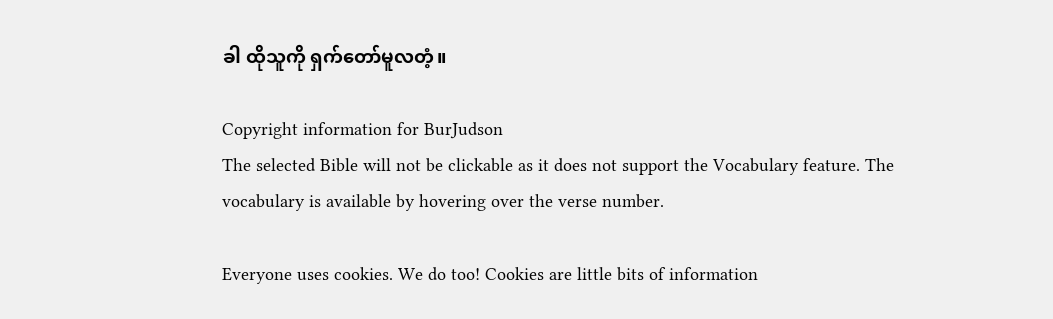ခါ ထိုသူကို ရှက်တော်မူလတံ့။

Copyright information for BurJudson
The selected Bible will not be clickable as it does not support the Vocabulary feature. The vocabulary is available by hovering over the verse number.

Everyone uses cookies. We do too! Cookies are little bits of information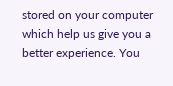stored on your computer which help us give you a better experience. You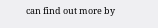can find out more by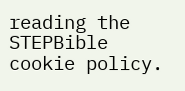reading the STEPBible cookie policy.